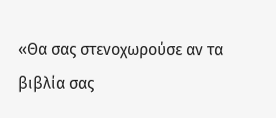«Θα σας στενοχωρούσε αν τα βιβλία σας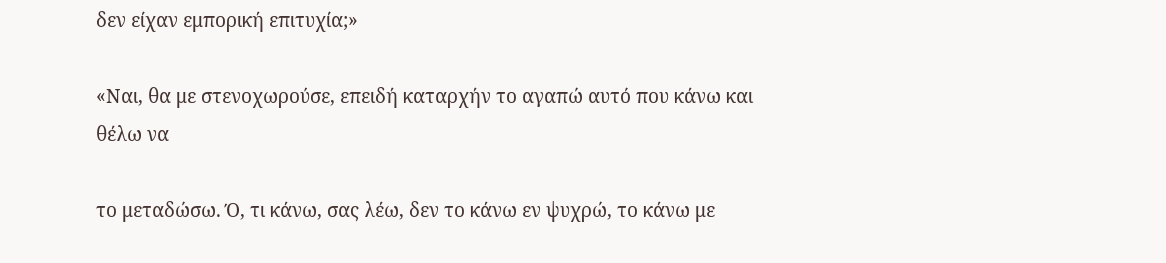δεν είχαν εμπορική επιτυχία;»

«Ναι, θα με στενοχωρούσε, επειδή καταρχήν το αγαπώ αυτό που κάνω και θέλω να

το μεταδώσω. Ό, τι κάνω, σας λέω, δεν το κάνω εν ψυχρώ, το κάνω με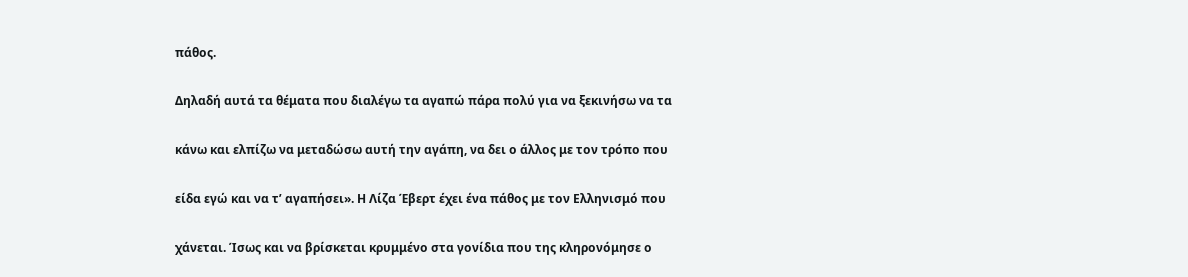πάθος.

Δηλαδή αυτά τα θέματα που διαλέγω τα αγαπώ πάρα πολύ για να ξεκινήσω να τα

κάνω και ελπίζω να μεταδώσω αυτή την αγάπη, να δει ο άλλος με τον τρόπο που

είδα εγώ και να τ’ αγαπήσει». Η Λίζα Έβερτ έχει ένα πάθος με τον Ελληνισμό που

χάνεται. Ίσως και να βρίσκεται κρυμμένο στα γονίδια που της κληρονόμησε ο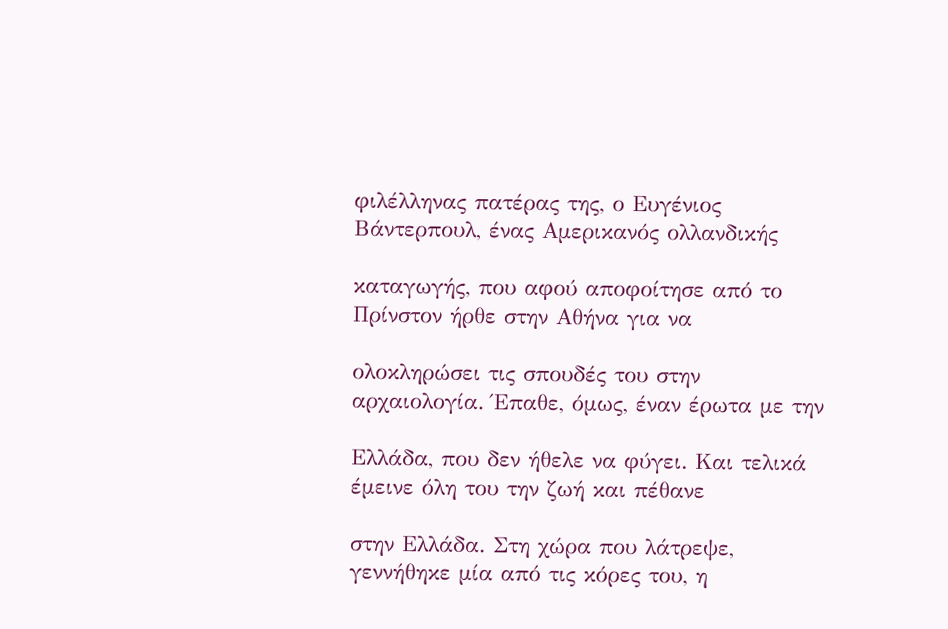φιλέλληνας πατέρας της, ο Ευγένιος Βάντερπουλ, ένας Αμερικανός ολλανδικής

καταγωγής, που αφού αποφοίτησε από το Πρίνστον ήρθε στην Αθήνα για να

ολοκληρώσει τις σπουδές του στην αρχαιολογία. Έπαθε, όμως, έναν έρωτα με την

Ελλάδα, που δεν ήθελε να φύγει. Και τελικά έμεινε όλη του την ζωή και πέθανε

στην Ελλάδα. Στη χώρα που λάτρεψε, γεννήθηκε μία από τις κόρες του, η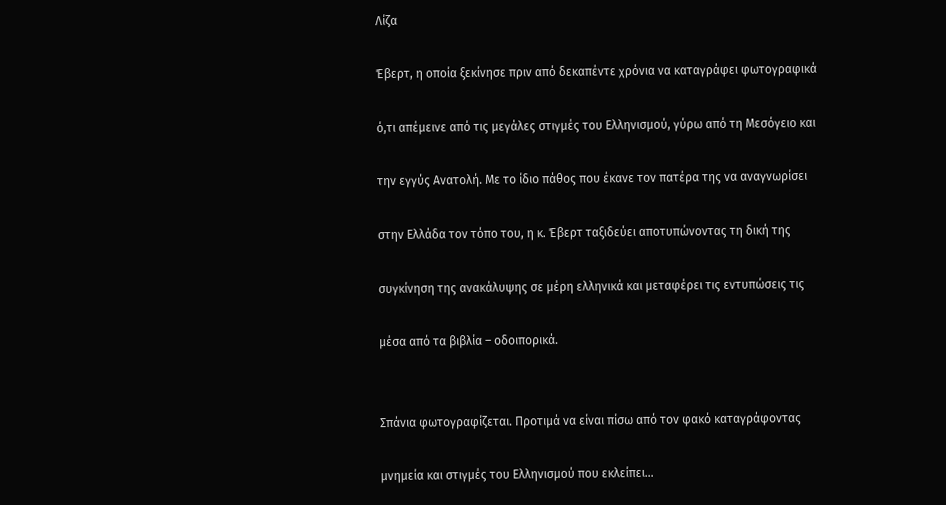Λίζα

Έβερτ, η οποία ξεκίνησε πριν από δεκαπέντε χρόνια να καταγράφει φωτογραφικά

ό,τι απέμεινε από τις μεγάλες στιγμές του Ελληνισμού, γύρω από τη Μεσόγειο και

την εγγύς Ανατολή. Με το ίδιο πάθος που έκανε τον πατέρα της να αναγνωρίσει

στην Ελλάδα τον τόπο του, η κ. Έβερτ ταξιδεύει αποτυπώνοντας τη δική της

συγκίνηση της ανακάλυψης σε μέρη ελληνικά και μεταφέρει τις εντυπώσεις τις

μέσα από τα βιβλία – οδοιπορικά.


Σπάνια φωτογραφίζεται. Προτιμά να είναι πίσω από τον φακό καταγράφοντας

μνημεία και στιγμές του Ελληνισμού που εκλείπει…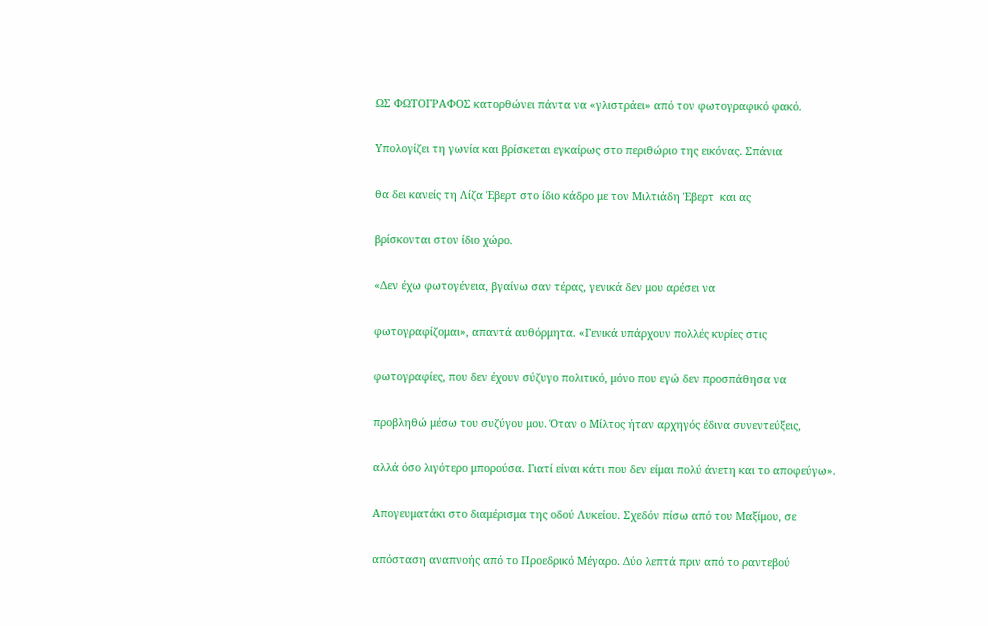ΩΣ ΦΩΤΟΓΡΑΦΟΣ κατορθώνει πάντα να «γλιστράει» από τον φωτογραφικό φακό.

Υπολογίζει τη γωνία και βρίσκεται εγκαίρως στο περιθώριο της εικόνας. Σπάνια

θα δει κανείς τη Λίζα Έβερτ στο ίδιο κάδρο με τον Μιλτιάδη Έβερτ  και ας

βρίσκονται στον ίδιο χώρο.

«Δεν έχω φωτογένεια, βγαίνω σαν τέρας, γενικά δεν μου αρέσει να

φωτογραφίζομαι», απαντά αυθόρμητα. «Γενικά υπάρχουν πολλές κυρίες στις

φωτογραφίες, που δεν έχουν σύζυγο πολιτικό, μόνο που εγώ δεν προσπάθησα να

προβληθώ μέσω του συζύγου μου. Όταν ο Μίλτος ήταν αρχηγός έδινα συνεντεύξεις,

αλλά όσο λιγότερο μπορούσα. Γιατί είναι κάτι που δεν είμαι πολύ άνετη και το αποφεύγω».

Απογευματάκι στο διαμέρισμα της οδού Λυκείου. Σχεδόν πίσω από του Μαξίμου, σε

απόσταση αναπνοής από το Προεδρικό Μέγαρο. Δύο λεπτά πριν από το ραντεβού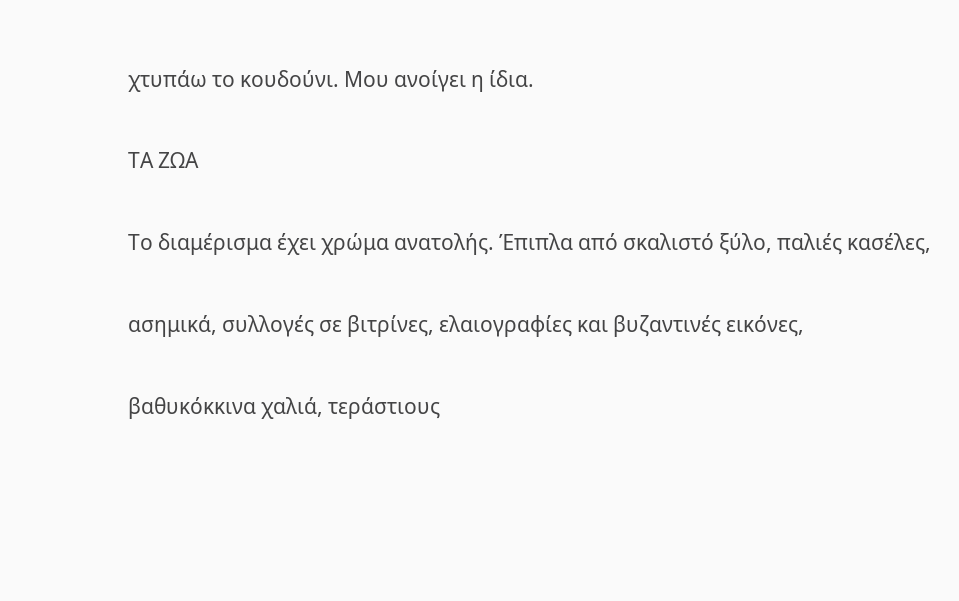χτυπάω το κουδούνι. Μου ανοίγει η ίδια.

ΤΑ ΖΩΑ

Το διαμέρισμα έχει χρώμα ανατολής. Έπιπλα από σκαλιστό ξύλο, παλιές κασέλες,

ασημικά, συλλογές σε βιτρίνες, ελαιογραφίες και βυζαντινές εικόνες,

βαθυκόκκινα χαλιά, τεράστιους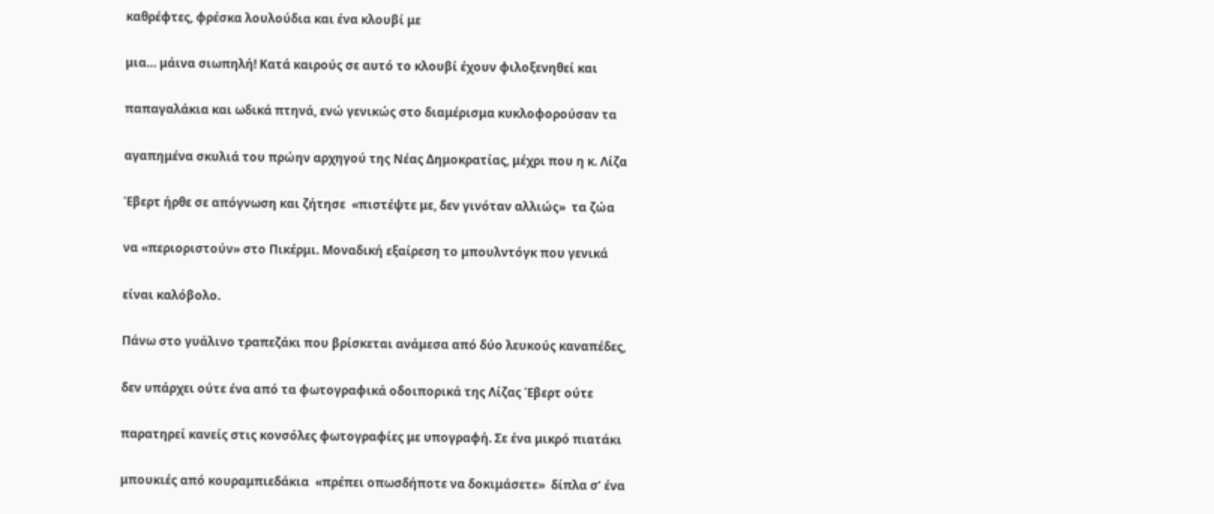καθρέφτες, φρέσκα λουλούδια και ένα κλουβί με

μια… μάινα σιωπηλή! Κατά καιρούς σε αυτό το κλουβί έχουν φιλοξενηθεί και

παπαγαλάκια και ωδικά πτηνά, ενώ γενικώς στο διαμέρισμα κυκλοφορούσαν τα

αγαπημένα σκυλιά του πρώην αρχηγού της Νέας Δημοκρατίας, μέχρι που η κ. Λίζα

Έβερτ ήρθε σε απόγνωση και ζήτησε  «πιστέψτε με, δεν γινόταν αλλιώς»  τα ζώα

να «περιοριστούν» στο Πικέρμι. Μοναδική εξαίρεση το μπουλντόγκ που γενικά

είναι καλόβολο.

Πάνω στο γυάλινο τραπεζάκι που βρίσκεται ανάμεσα από δύο λευκούς καναπέδες,

δεν υπάρχει ούτε ένα από τα φωτογραφικά οδοιπορικά της Λίζας Έβερτ ούτε

παρατηρεί κανείς στις κονσόλες φωτογραφίες με υπογραφή. Σε ένα μικρό πιατάκι

μπουκιές από κουραμπιεδάκια  «πρέπει οπωσδήποτε να δοκιμάσετε»  δίπλα σ’ ένα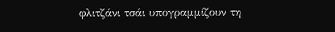φλιτζάνι τσάι υπογραμμίζουν τη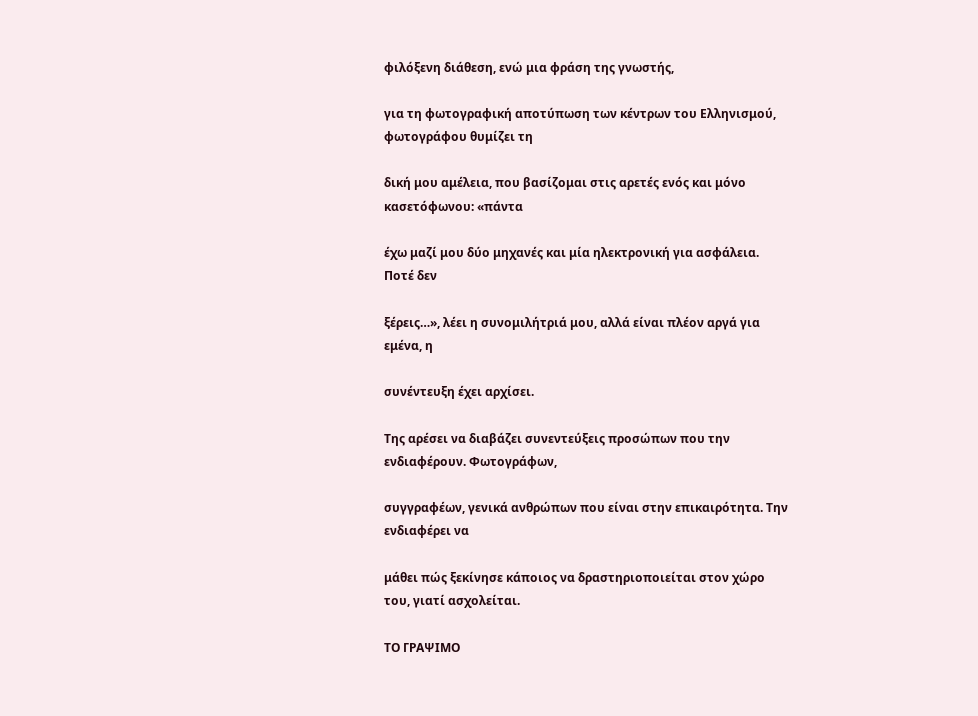φιλόξενη διάθεση, ενώ μια φράση της γνωστής,

για τη φωτογραφική αποτύπωση των κέντρων του Ελληνισμού, φωτογράφου θυμίζει τη

δική μου αμέλεια, που βασίζομαι στις αρετές ενός και μόνο κασετόφωνου: «πάντα

έχω μαζί μου δύο μηχανές και μία ηλεκτρονική για ασφάλεια. Ποτέ δεν

ξέρεις…», λέει η συνομιλήτριά μου, αλλά είναι πλέον αργά για εμένα, η

συνέντευξη έχει αρχίσει.

Της αρέσει να διαβάζει συνεντεύξεις προσώπων που την ενδιαφέρουν. Φωτογράφων,

συγγραφέων, γενικά ανθρώπων που είναι στην επικαιρότητα. Την ενδιαφέρει να

μάθει πώς ξεκίνησε κάποιος να δραστηριοποιείται στον χώρο του, γιατί ασχολείται.

ΤΟ ΓΡΑΨΙΜΟ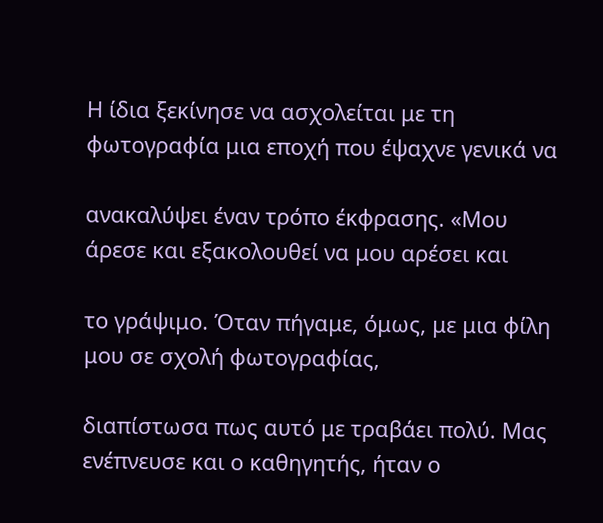Η ίδια ξεκίνησε να ασχολείται με τη φωτογραφία μια εποχή που έψαχνε γενικά να

ανακαλύψει έναν τρόπο έκφρασης. «Μου άρεσε και εξακολουθεί να μου αρέσει και

το γράψιμο. Όταν πήγαμε, όμως, με μια φίλη μου σε σχολή φωτογραφίας,

διαπίστωσα πως αυτό με τραβάει πολύ. Μας ενέπνευσε και ο καθηγητής, ήταν ο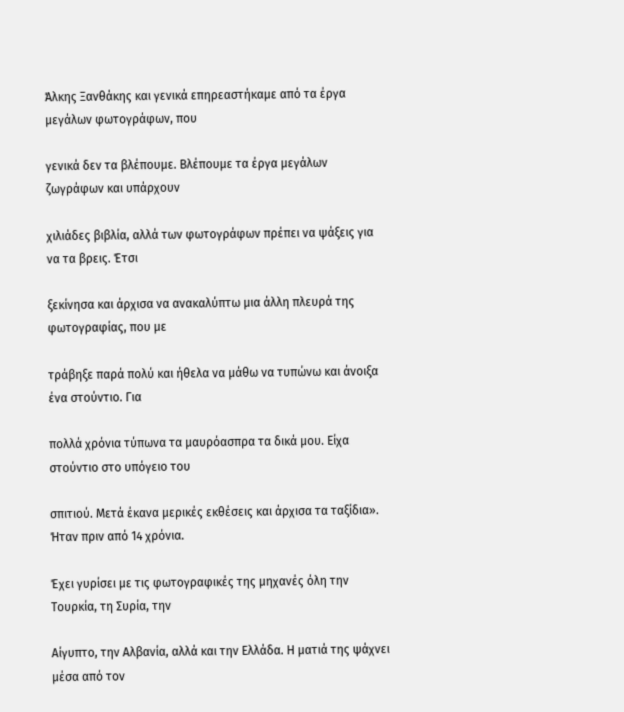Άλκης Ξανθάκης και γενικά επηρεαστήκαμε από τα έργα μεγάλων φωτογράφων, που

γενικά δεν τα βλέπουμε. Βλέπουμε τα έργα μεγάλων ζωγράφων και υπάρχουν

χιλιάδες βιβλία, αλλά των φωτογράφων πρέπει να ψάξεις για να τα βρεις. Έτσι

ξεκίνησα και άρχισα να ανακαλύπτω μια άλλη πλευρά της φωτογραφίας, που με

τράβηξε παρά πολύ και ήθελα να μάθω να τυπώνω και άνοιξα ένα στούντιο. Για

πολλά χρόνια τύπωνα τα μαυρόασπρα τα δικά μου. Είχα στούντιο στο υπόγειο του

σπιτιού. Μετά έκανα μερικές εκθέσεις και άρχισα τα ταξίδια». Ήταν πριν από 14 χρόνια.

Έχει γυρίσει με τις φωτογραφικές της μηχανές όλη την Τουρκία, τη Συρία, την

Αίγυπτο, την Αλβανία, αλλά και την Ελλάδα. Η ματιά της ψάχνει μέσα από τον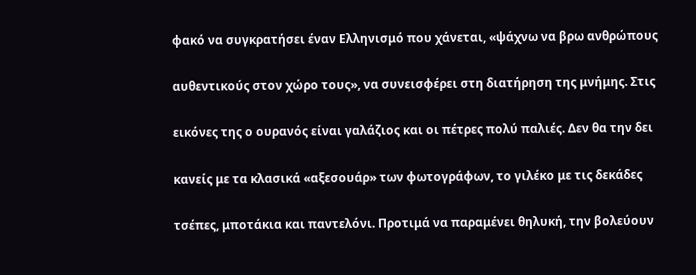φακό να συγκρατήσει έναν Ελληνισμό που χάνεται, «ψάχνω να βρω ανθρώπους

αυθεντικούς στον χώρο τους», να συνεισφέρει στη διατήρηση της μνήμης. Στις

εικόνες της ο ουρανός είναι γαλάζιος και οι πέτρες πολύ παλιές. Δεν θα την δει

κανείς με τα κλασικά «αξεσουάρ» των φωτογράφων, το γιλέκο με τις δεκάδες

τσέπες, μποτάκια και παντελόνι. Προτιμά να παραμένει θηλυκή, την βολεύουν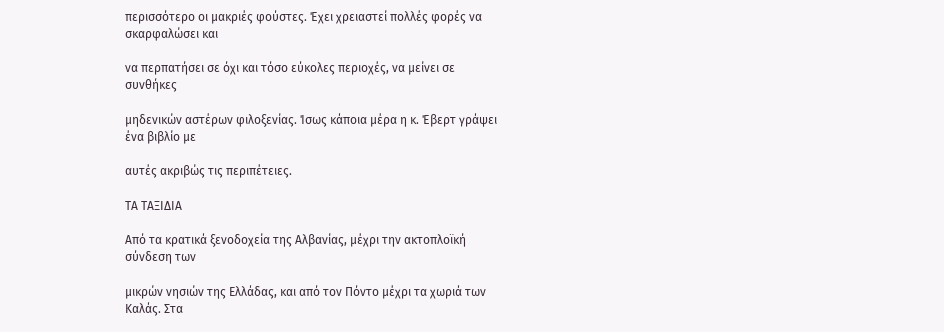περισσότερο οι μακριές φούστες. Έχει χρειαστεί πολλές φορές να σκαρφαλώσει και

να περπατήσει σε όχι και τόσο εύκολες περιοχές, να μείνει σε συνθήκες

μηδενικών αστέρων φιλοξενίας. Ίσως κάποια μέρα η κ. Έβερτ γράψει ένα βιβλίο με

αυτές ακριβώς τις περιπέτειες.

ΤΑ ΤΑΞΙΔΙΑ

Από τα κρατικά ξενοδοχεία της Αλβανίας, μέχρι την ακτοπλοϊκή σύνδεση των

μικρών νησιών της Ελλάδας, και από τον Πόντο μέχρι τα χωριά των Καλάς. Στα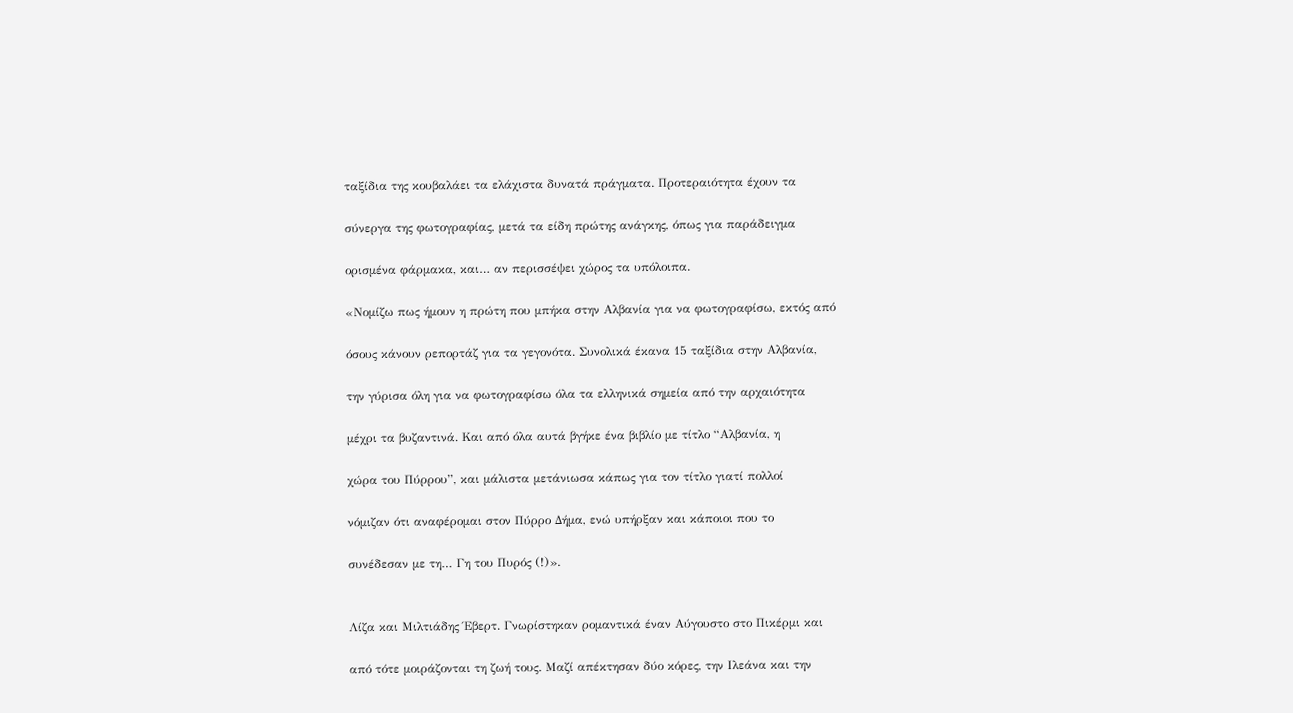ταξίδια της κουβαλάει τα ελάχιστα δυνατά πράγματα. Προτεραιότητα έχουν τα

σύνεργα της φωτογραφίας, μετά τα είδη πρώτης ανάγκης, όπως για παράδειγμα

ορισμένα φάρμακα, και… αν περισσέψει χώρος τα υπόλοιπα.

«Νομίζω πως ήμουν η πρώτη που μπήκα στην Αλβανία για να φωτογραφίσω, εκτός από

όσους κάνουν ρεπορτάζ για τα γεγονότα. Συνολικά έκανα 15 ταξίδια στην Αλβανία,

την γύρισα όλη για να φωτογραφίσω όλα τα ελληνικά σημεία από την αρχαιότητα

μέχρι τα βυζαντινά. Και από όλα αυτά βγήκε ένα βιβλίο με τίτλο “Αλβανία, η

χώρα του Πύρρου”, και μάλιστα μετάνιωσα κάπως για τον τίτλο γιατί πολλοί

νόμιζαν ότι αναφέρομαι στον Πύρρο Δήμα, ενώ υπήρξαν και κάποιοι που το

συνέδεσαν με τη… Γη του Πυρός (!)».


Λίζα και Μιλτιάδης Έβερτ. Γνωρίστηκαν ρομαντικά έναν Αύγουστο στο Πικέρμι και

από τότε μοιράζονται τη ζωή τους. Μαζί απέκτησαν δύο κόρες, την Ιλεάνα και την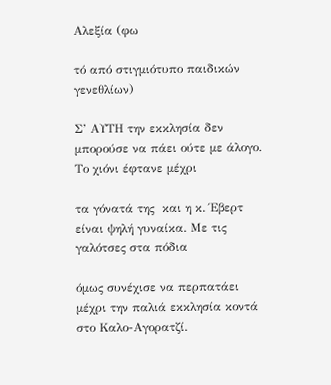Αλεξία (φω

τό από στιγμιότυπο παιδικών γενεθλίων)

Σ’ ΑΥΤΗ την εκκλησία δεν μπορούσε να πάει ούτε με άλογο. Το χιόνι έφτανε μέχρι

τα γόνατά της  και η κ. Έβερτ είναι ψηλή γυναίκα. Με τις γαλότσες στα πόδια

όμως συνέχισε να περπατάει μέχρι την παλιά εκκλησία κοντά στο Καλο-Αγορατζί.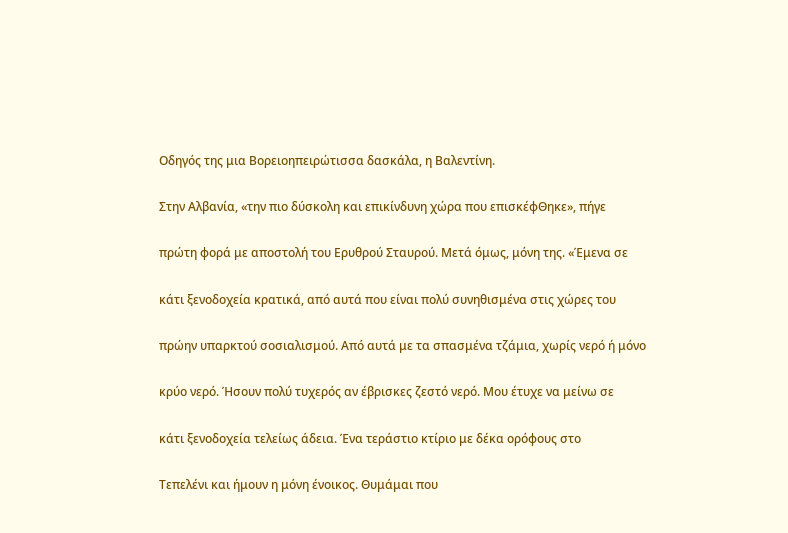Οδηγός της μια Βορειοηπειρώτισσα δασκάλα, η Βαλεντίνη.

Στην Αλβανία, «την πιο δύσκολη και επικίνδυνη χώρα που επισκέφΘηκε», πήγε

πρώτη φορά με αποστολή του Ερυθρού Σταυρού. Μετά όμως, μόνη της. «Έμενα σε

κάτι ξενοδοχεία κρατικά, από αυτά που είναι πολύ συνηθισμένα στις χώρες του

πρώην υπαρκτού σοσιαλισμού. Από αυτά με τα σπασμένα τζάμια, χωρίς νερό ή μόνο

κρύο νερό. Ήσουν πολύ τυχερός αν έβρισκες ζεστό νερό. Μου έτυχε να μείνω σε

κάτι ξενοδοχεία τελείως άδεια. Ένα τεράστιο κτίριο με δέκα ορόφους στο

Τεπελένι και ήμουν η μόνη ένοικος. Θυμάμαι που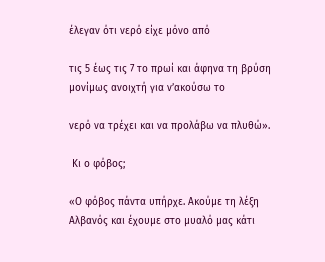έλεγαν ότι νερό είχε μόνο από

τις 5 έως τις 7 το πρωί και άφηνα τη βρύση μονίμως ανοιχτή για ν’ακούσω το

νερό να τρέχει και να προλάβω να πλυθώ».

 Κι ο φόβος;

«Ο φόβος πάντα υπήρχε. Ακούμε τη λέξη Αλβανός και έχουμε στο μυαλό μας κάτι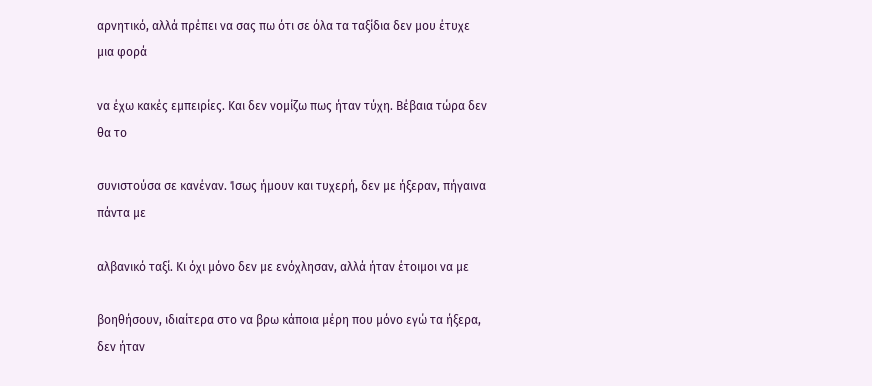αρνητικό, αλλά πρέπει να σας πω ότι σε όλα τα ταξίδια δεν μου έτυχε μια φορά

να έχω κακές εμπειρίες. Και δεν νομίζω πως ήταν τύχη. Βέβαια τώρα δεν θα το

συνιστούσα σε κανέναν. Ίσως ήμουν και τυχερή, δεν με ήξεραν, πήγαινα πάντα με

αλβανικό ταξί. Κι όχι μόνο δεν με ενόχλησαν, αλλά ήταν έτοιμοι να με

βοηθήσουν, ιδιαίτερα στο να βρω κάποια μέρη που μόνο εγώ τα ήξερα, δεν ήταν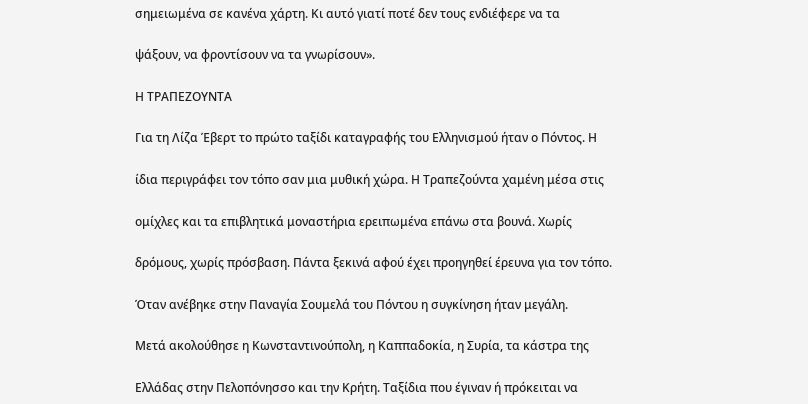σημειωμένα σε κανένα χάρτη. Κι αυτό γιατί ποτέ δεν τους ενδιέφερε να τα

ψάξουν, να φροντίσουν να τα γνωρίσουν».

Η ΤΡΑΠΕΖΟΥΝΤΑ

Για τη Λίζα Έβερτ το πρώτο ταξίδι καταγραφής του Ελληνισμού ήταν ο Πόντος. Η

ίδια περιγράφει τον τόπο σαν μια μυθική χώρα. Η Τραπεζούντα χαμένη μέσα στις

ομίχλες και τα επιβλητικά μοναστήρια ερειπωμένα επάνω στα βουνά. Χωρίς

δρόμους, χωρίς πρόσβαση. Πάντα ξεκινά αφού έχει προηγηθεί έρευνα για τον τόπο.

Όταν ανέβηκε στην Παναγία Σουμελά του Πόντου η συγκίνηση ήταν μεγάλη.

Μετά ακολούθησε η Κωνσταντινούπολη, η Καππαδοκία, η Συρία, τα κάστρα της

Ελλάδας στην Πελοπόνησσο και την Κρήτη. Ταξίδια που έγιναν ή πρόκειται να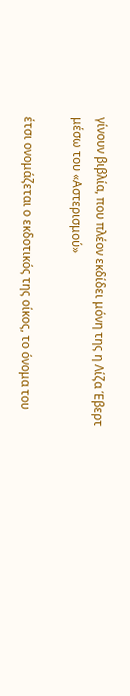γίνουν βιβλία, που πλέον εκδίδει μόνη της η Λίζα Έβερτ μέσω του «Αστερισμού»

έτσι ονομάζεται ο εκδοτικός της οίκος, το όνομα του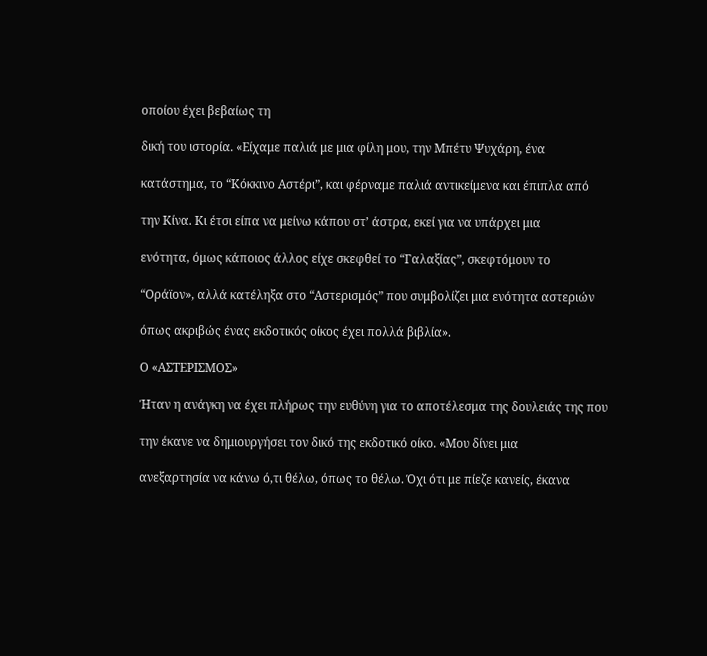οποίου έχει βεβαίως τη

δική του ιστορία. «Είχαμε παλιά με μια φίλη μου, την Μπέτυ Ψυχάρη, ένα

κατάστημα, το “Κόκκινο Αστέρι”, και φέρναμε παλιά αντικείμενα και έπιπλα από

την Κίνα. Κι έτσι είπα να μείνω κάπου στ’ άστρα, εκεί για να υπάρχει μια

ενότητα, όμως κάποιος άλλος είχε σκεφθεί το “Γαλαξίας”, σκεφτόμουν το

“Οράϊον», αλλά κατέληξα στο “Αστερισμός” που συμβολίζει μια ενότητα αστεριών

όπως ακριβώς ένας εκδοτικός οίκος έχει πολλά βιβλία».

Ο «ΑΣΤΕΡΙΣΜΟΣ»

Ήταν η ανάγκη να έχει πλήρως την ευθύνη για το αποτέλεσμα της δουλειάς της που

την έκανε να δημιουργήσει τον δικό της εκδοτικό οίκο. «Μου δίνει μια

ανεξαρτησία να κάνω ό,τι θέλω, όπως το θέλω. Όχι ότι με πίεζε κανείς, έκανα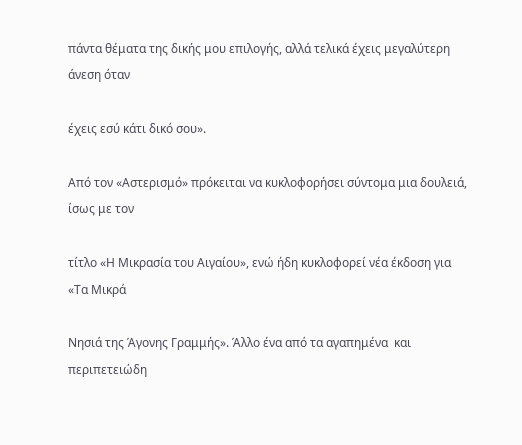πάντα θέματα της δικής μου επιλογής, αλλά τελικά έχεις μεγαλύτερη άνεση όταν

έχεις εσύ κάτι δικό σου».

Από τον «Αστερισμό» πρόκειται να κυκλοφορήσει σύντομα μια δουλειά, ίσως με τον

τίτλο «Η Μικρασία του Αιγαίου», ενώ ήδη κυκλοφορεί νέα έκδοση για «Τα Μικρά

Νησιά της Άγονης Γραμμής». Άλλο ένα από τα αγαπημένα  και περιπετειώδη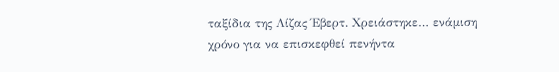ταξίδια της Λίζας Έβερτ. Χρειάστηκε… ενάμιση χρόνο για να επισκεφθεί πενήντα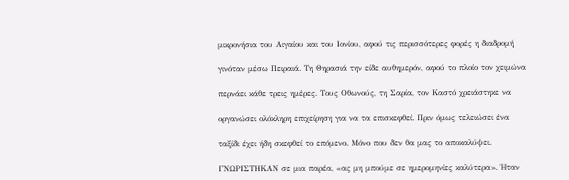μικρονήσια του Αιγαίου και του Ιονίου, αφού τις περισσότερες φορές η διαδρομή

γινόταν μέσω Πειραιά. Τη Θηρασιά την είδε αυθημερόν, αφού το πλοίο τον χειμώνα

περνάει κάθε τρεις ημέρες. Τους Οθωνούς, τη Σαρία, τον Καστό χρειάστηκε να

οργανώσει ολόκληρη επιχείρηση για να τα επισκεφθεί. Πριν όμως τελειώσει ένα

ταξίδι έχει ήδη σκεφθεί το επόμενο. Μόνο που δεν θα μας το αποκαλύψει.

ΓΝΩΡΙΣΤΗΚΑΝ σε μια παρέα, «ας μη μπούμε σε ημερομηνίες καλύτερα». Ήταν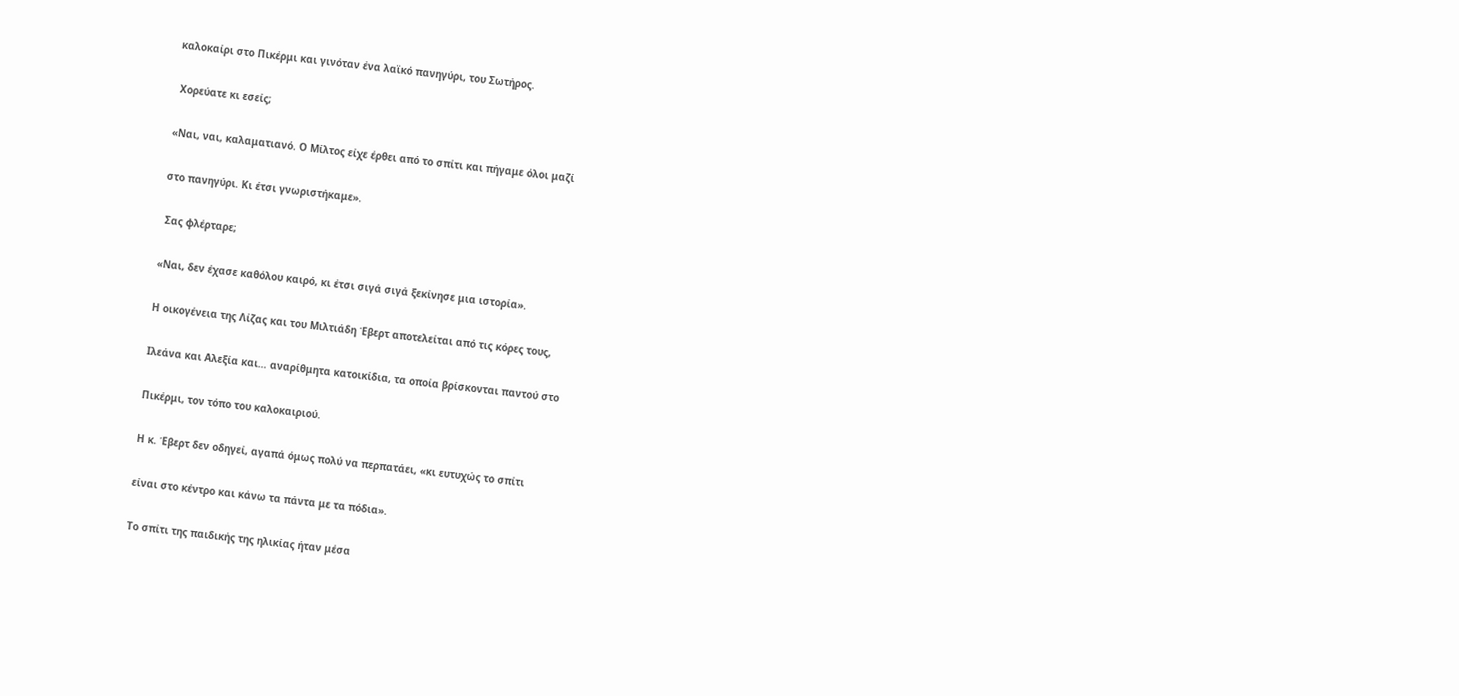καλοκαίρι στο Πικέρμι και γινόταν ένα λαϊκό πανηγύρι, του Σωτήρος.

 Χορεύατε κι εσείς;

«Ναι, ναι, καλαματιανό. Ο Μίλτος είχε έρθει από το σπίτι και πήγαμε όλοι μαζί

στο πανηγύρι. Κι έτσι γνωριστήκαμε».

 Σας φλέρταρε;

«Ναι, δεν έχασε καθόλου καιρό, κι έτσι σιγά σιγά ξεκίνησε μια ιστορία».

Η οικογένεια της Λίζας και του Μιλτιάδη Έβερτ αποτελείται από τις κόρες τους,

Ιλεάνα και Αλεξία και… αναρίθμητα κατοικίδια, τα οποία βρίσκονται παντού στο

Πικέρμι, τον τόπο του καλοκαιριού.

Η κ. Έβερτ δεν οδηγεί, αγαπά όμως πολύ να περπατάει, «κι ευτυχώς το σπίτι

είναι στο κέντρο και κάνω τα πάντα με τα πόδια».

Το σπίτι της παιδικής της ηλικίας ήταν μέσα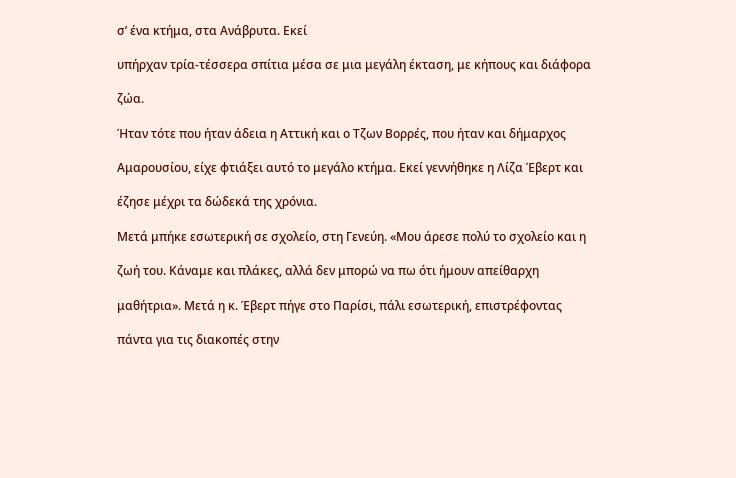σ’ ένα κτήμα, στα Ανάβρυτα. Εκεί

υπήρχαν τρία-τέσσερα σπίτια μέσα σε μια μεγάλη έκταση, με κήπους και διάφορα

ζώα.

Ήταν τότε που ήταν άδεια η Αττική και ο Τζων Βορρές, που ήταν και δήμαρχος

Αμαρουσίου, είχε φτιάξει αυτό το μεγάλο κτήμα. Εκεί γεννήθηκε η Λίζα Έβερτ και

έζησε μέχρι τα δώδεκά της χρόνια.

Μετά μπήκε εσωτερική σε σχολείο, στη Γενεύη. «Μου άρεσε πολύ το σχολείο και η

ζωή του. Κάναμε και πλάκες, αλλά δεν μπορώ να πω ότι ήμουν απείθαρχη

μαθήτρια». Μετά η κ. Έβερτ πήγε στο Παρίσι, πάλι εσωτερική, επιστρέφοντας

πάντα για τις διακοπές στην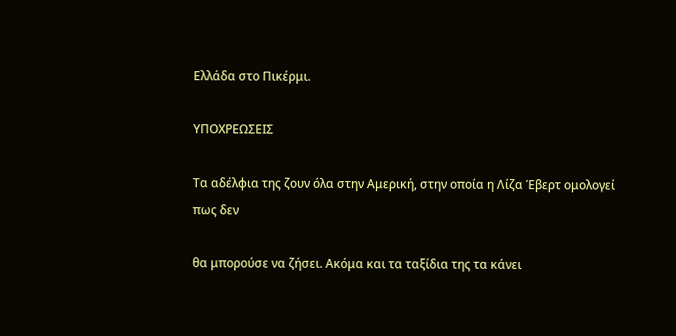Ελλάδα στο Πικέρμι.

ΥΠΟΧΡΕΩΣΕΙΣ

Τα αδέλφια της ζουν όλα στην Αμερική, στην οποία η Λίζα Έβερτ ομολογεί πως δεν

θα μπορούσε να ζήσει. Ακόμα και τα ταξίδια της τα κάνει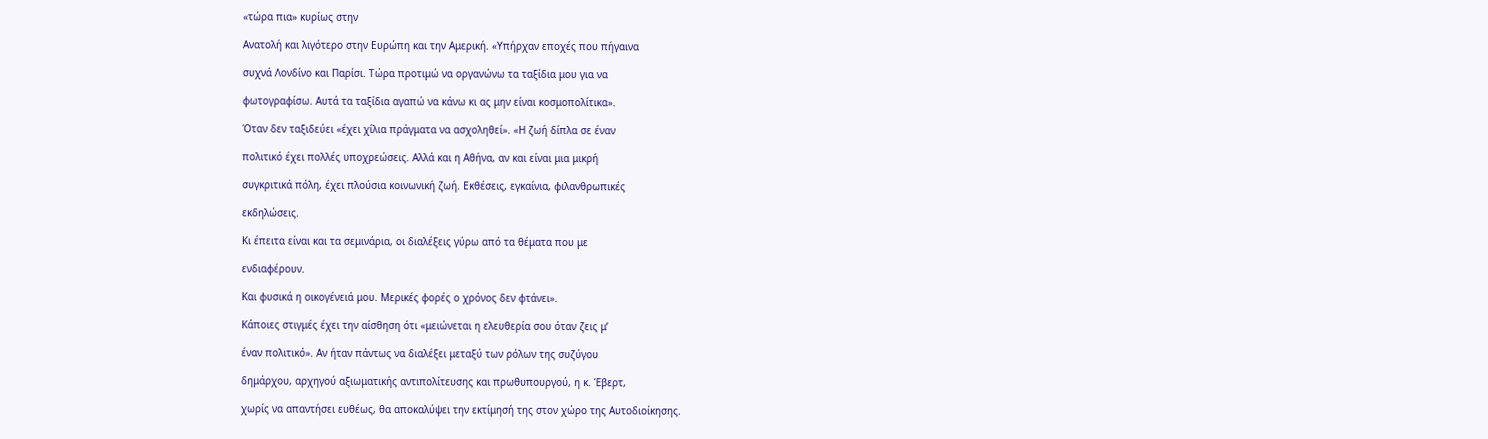«τώρα πια» κυρίως στην

Ανατολή και λιγότερο στην Ευρώπη και την Αμερική. «Υπήρχαν εποχές που πήγαινα

συχνά Λονδίνο και Παρίσι. Τώρα προτιμώ να οργανώνω τα ταξίδια μου για να

φωτογραφίσω. Αυτά τα ταξίδια αγαπώ να κάνω κι ας μην είναι κοσμοπολίτικα».

Όταν δεν ταξιδεύει «έχει χίλια πράγματα να ασχοληθεί». «Η ζωή δίπλα σε έναν

πολιτικό έχει πολλές υποχρεώσεις. Αλλά και η Αθήνα, αν και είναι μια μικρή

συγκριτικά πόλη, έχει πλούσια κοινωνική ζωή. Εκθέσεις, εγκαίνια, φιλανθρωπικές

εκδηλώσεις.

Κι έπειτα είναι και τα σεμινάρια, οι διαλέξεις γύρω από τα θέματα που με

ενδιαφέρουν.

Και φυσικά η οικογένειά μου. Μερικές φορές ο χρόνος δεν φτάνει».

Κάποιες στιγμές έχει την αίσθηση ότι «μειώνεται η ελευθερία σου όταν ζεις μ’

έναν πολιτικό». Αν ήταν πάντως να διαλέξει μεταξύ των ρόλων της συζύγου

δημάρχου, αρχηγού αξιωματικής αντιπολίτευσης και πρωθυπουργού, η κ. Έβερτ,

χωρίς να απαντήσει ευθέως, θα αποκαλύψει την εκτίμησή της στον χώρο της Αυτοδιοίκησης.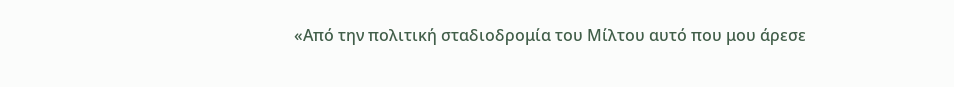«Από την πολιτική σταδιοδρομία του Μίλτου αυτό που μου άρεσε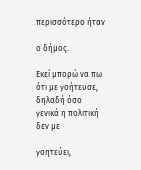περισσότερο ήταν

ο δήμος.

Εκεί μπορώ να πω ότι με γοήτευσε, δηλαδή όσο γενικά η πολιτική δεν με

γοητεύει,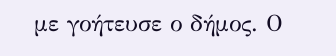με γοήτευσε ο δήμος. Ο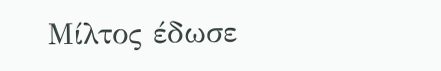Μίλτος έδωσε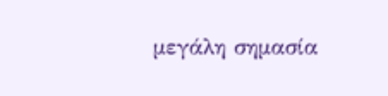μεγάλη σημασία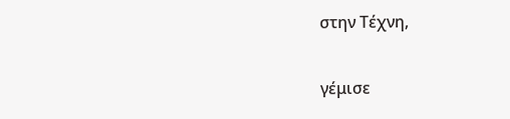στην Τέχνη,

γέμισε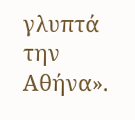γλυπτά την Αθήνα».